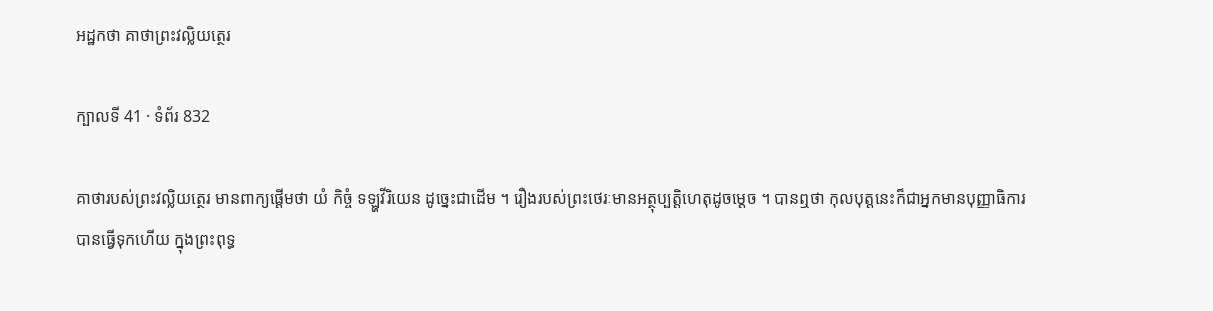អដ្ឋកថា គាថាព្រះវល្លិយត្ថេរ

ក្បាលទី 41 · ទំព័រ 832

គាថារបស់ព្រះវល្លិយត្ថេរ មានពាក្យផ្តើមថា យំ កិច្ចំ ទឡ្ហវីរិយេន ដូច្នេះជាដើម ។ រឿងរបស់ព្រះថេរៈមានអត្ថុប្បត្តិហេតុដូចម្តេច ។ បានឮថា កុលបុត្តនេះក៏ជាអ្នកមានបុញ្ញាធិការបានធ្វើទុកហើយ ក្នុងព្រះពុទ្ធ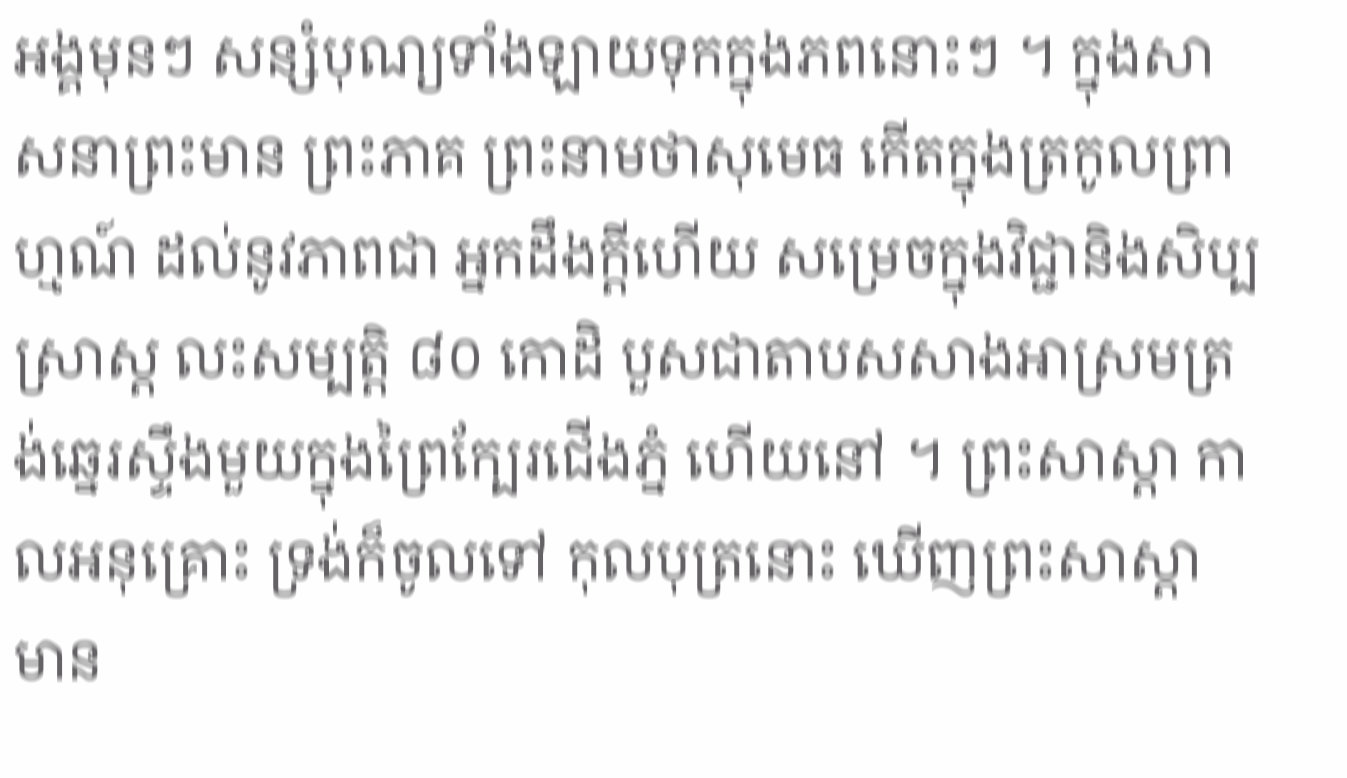អង្គមុនៗ សន្សំបុណ្យទាំងឡាយទុកក្នុងភពនោះៗ ។ ក្នុងសាសនាព្រះមាន ព្រះភាគ ព្រះនាមថាសុមេធ កើតក្នុងត្រកូលព្រាហ្មណ៍ ដល់នូវភាពជា អ្នកដឹងក្តីហើយ សម្រេចក្នុងវិជ្ជានិងសិប្បស្រាស្ត លះសម្បត្តិ ៨០ កោដិ បួសជាតាបសសាងអាស្រមត្រង់ឆ្នេរស្ទឹងមួយក្នុងព្រៃក្បែរជើងភ្នំ ហើយនៅ ។ ព្រះសាស្តា កាលអនុគ្រោះ ទ្រង់ក៏ចូលទៅ កុលបុត្រនោះ ឃើញព្រះសាស្តា មាន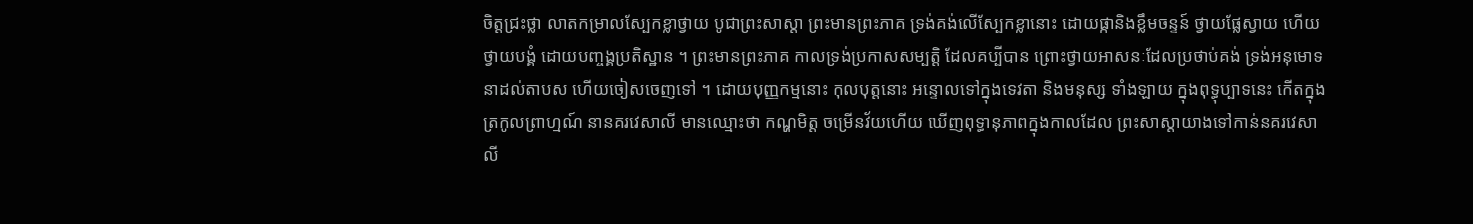ចិត្តជ្រះថ្លា លាតកម្រាលស្បែកខ្លាថ្វាយ បូជាព្រះសាស្តា ព្រះមានព្រះភាគ ទ្រង់គង់លើស្បែកខ្លានោះ ដោយផ្កានិងខ្លឹមចន្ទន៍ ថ្វាយផ្លែស្វាយ ហើយថ្វាយបង្គំ ដោយបញ្ចង្គប្រតិស្ឋាន ។ ព្រះមានព្រះភាគ កាលទ្រង់ប្រកាសសម្បត្តិ ដែលគប្បីបាន ព្រោះថ្វាយអាសនៈដែលប្រថាប់គង់ ទ្រង់អនុមោទនាដល់តាបស ហើយចៀសចេញទៅ ។ ដោយបុញ្ញកម្មនោះ កុលបុត្តនោះ អន្ទោលទៅក្នុងទេវតា និងមនុស្ស ទាំងឡាយ ក្នុងពុទ្ធុប្បាទនេះ កើតក្នុងត្រកូលព្រាហ្មណ៍ នានគរវេសាលី មានឈ្មោះថា កណ្ហមិត្ត ចម្រើនវ័យហើយ ឃើញពុទ្ធានុភាពក្នុងកាលដែល ព្រះសាស្តាយាងទៅកាន់នគរវេសាលី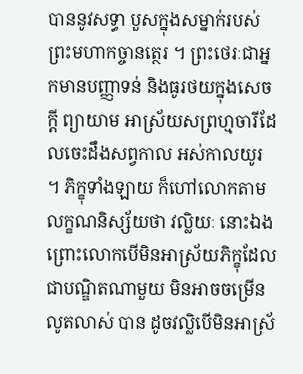បាននូវសទ្ធា បួសក្នុងសម្នាក់របស់ ព្រះមហាកច្ចានត្ថេរ ។ ព្រះថេរៈជាអ្នកមានបញ្ញាទន់ និងធូរថយក្នុងសេចក្តី ព្យាយាម អាស្រ័យសព្រហ្មចារីដែលចេះដឹងសព្វកាល អស់កាលយូរ ។ ភិក្ខុទាំងឡាយ ក៏ហៅលោកតាមលក្ខណនិស្ស័យថា វល្លិយៈ នោះឯង ព្រោះលោកបើមិនអាស្រ័យភិក្ខុដែលជាបណ្ឌិតណាមួយ មិនអាចចម្រើនលូតលាស់ បាន ដូចវល្លិបើមិនអាស្រ័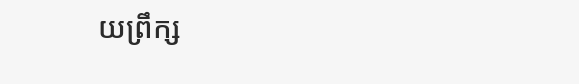យព្រឹក្ស